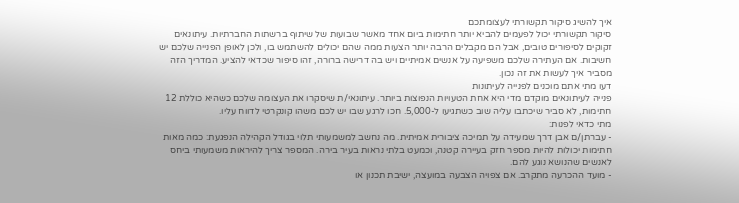איך להשיג סיקור תקשורתי לעצומתכם
סיקור תקשורתי יכול לפעמים להביא יותר חתימות ביום אחד מאשר שבועות של שיתוף ברשתות החברתיות. עיתונאים זקוקים לסיפורים טובים, אבל הם מקבלים הרבה יותר הצעות ממה שהם יכולים להשתמש בו, ולכן לאופן הפנייה שלכם יש חשיבות. אם העתירה שלכם משפיעה על אנשים אמיתיים ויש בה דרישה ברורה, זהו סיפור שכדאי להציע. המדריך הזה מסביר איך לעשות את זה נכון.
דעו מתי אתם מוכנים לפנייה לעיתונות
פנייה לעיתונאים מוקדם מדי היא אחת הטעויות הנפוצות ביותר. עיתונאי/ת שיסקרו את העצומה שלכם כשהיא כוללת 12 חתימות, לא סביר שיכתבו עליה שוב כשתגיעו ל-5,000. חכו לרגע שבו יש לכם משהו קונקרטי לדווח עליו.
מתי כדאי לפנות:
- עברתן/ם אבן דרך שמעידה על תמיכה ציבורית אמיתית. מה נחשב למשמעותי תלוי בגודל הקהילה הנפגעת: כמה מאות חתימות יכולות להיות מספר חזק בעיירה קטנה, וכמעט בלתי נראות בעיר בירה. המספר צריך להיראות משמעותי ביחס לאנשים שהנושא נוגע להם.
- מועד ההכרעה מתקרב. אם צפויה הצבעה במועצה, ישיבת תכנון או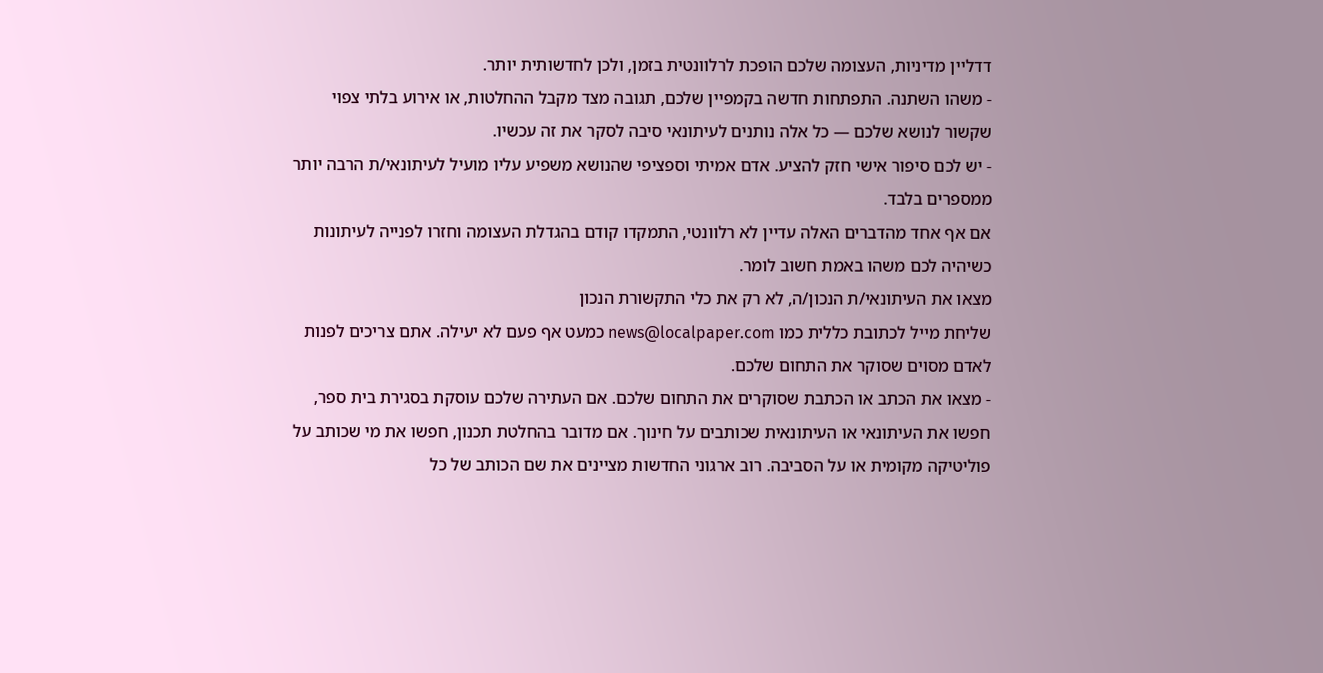דדליין מדיניות, העצומה שלכם הופכת לרלוונטית בזמן, ולכן לחדשותית יותר.
- משהו השתנה. התפתחות חדשה בקמפיין שלכם, תגובה מצד מקבל ההחלטות, או אירוע בלתי צפוי שקשור לנושא שלכם — כל אלה נותנים לעיתונאי סיבה לסקר את זה עכשיו.
- יש לכם סיפור אישי חזק להציע. אדם אמיתי וספציפי שהנושא משפיע עליו מועיל לעיתונאי/ת הרבה יותר ממספרים בלבד.
אם אף אחד מהדברים האלה עדיין לא רלוונטי, התמקדו קודם בהגדלת העצומה וחזרו לפנייה לעיתונות כשיהיה לכם משהו באמת חשוב לומר.
מצאו את העיתונאי/ת הנכון/ה, לא רק את כלי התקשורת הנכון
שליחת מייל לכתובת כללית כמו news@localpaper.com כמעט אף פעם לא יעילה. אתם צריכים לפנות לאדם מסוים שסוקר את התחום שלכם.
- מצאו את הכתב או הכתבת שסוקרים את התחום שלכם. אם העתירה שלכם עוסקת בסגירת בית ספר, חפשו את העיתונאי או העיתונאית שכותבים על חינוך. אם מדובר בהחלטת תכנון, חפשו את מי שכותב על פוליטיקה מקומית או על הסביבה. רוב ארגוני החדשות מציינים את שם הכותב של כל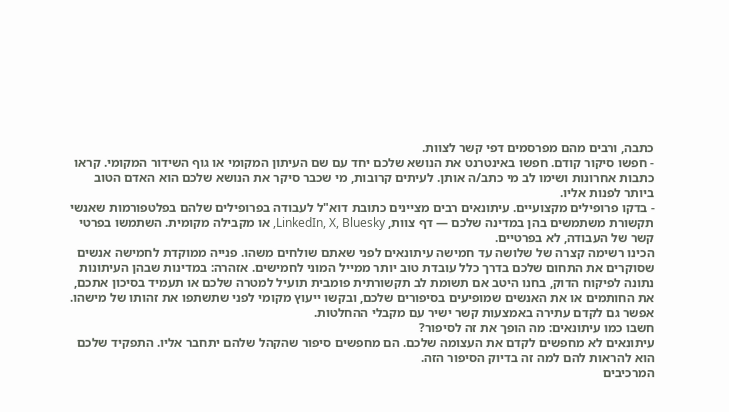כתבה, ורבים מהם מפרסמים דפי קשר לצוות.
- חפשו סיקור קודם. חפשו באינטרנט את הנושא שלכם יחד עם שם העיתון המקומי או גוף השידור המקומי. קראו כתבות אחרונות ושימו לב מי כתב/ה אותן. לעיתים קרובות, מי שכבר סיקר את הנושא שלכם הוא האדם הטוב ביותר לפנות אליו.
- בדקו פרופילים מקצועיים. עיתונאים רבים מציינים כתובת דוא"ל לעבודה בפרופילים שלהם בפלטפורמות שאנשי תקשורת משתמשים בהן במדינה שלכם — דף צוות, LinkedIn, X, Bluesky, או מקבילה מקומית. השתמשו בפרטי קשר של העבודה, לא בפרטיים.
הכינו רשימה קצרה של שלושה עד חמישה עיתונאים לפני שאתם שולחים משהו. פנייה ממוקדת לחמישה אנשים שסוקרים את התחום שלכם בדרך כלל עובדת טוב יותר ממייל המוני לחמישים. אזהרה: במדינות שבהן העיתונות נתונה לפיקוח הדוק, בחנו היטב אם תשומת לב תקשורתית פומבית תועיל למטרה שלכם או תעמיד בסיכון אתכם, את החותמים או את האנשים שמופיעים בסיפורים שלכם, ובקשו ייעוץ מקומי לפני שתשתפו את זהותו של מישהו. אפשר גם לקדם עתירה באמצעות קשר ישיר עם מקבלי ההחלטות.
חשבו כמו עיתונאים: מה הופך את זה לסיפור?
עיתונאים לא מחפשים לקדם את העצומה שלכם. הם מחפשים סיפור שהקהל שלהם יתחבר אליו. התפקיד שלכם הוא להראות להם למה זה בדיוק הסיפור הזה.
המרכיבים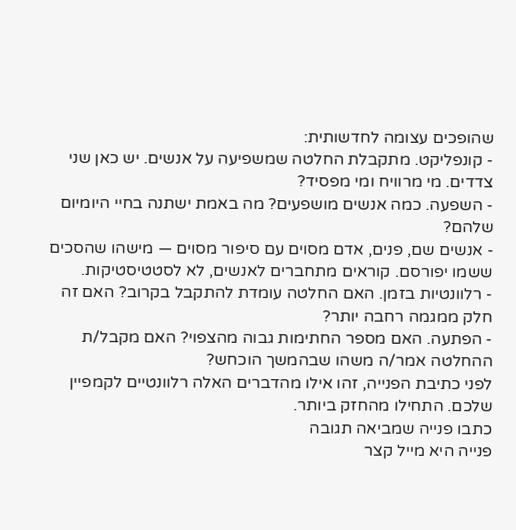שהופכים עצומה לחדשותית:
- קונפליקט. מתקבלת החלטה שמשפיעה על אנשים. יש כאן שני צדדים. מי מרוויח ומי מפסיד?
- השפעה. כמה אנשים מושפעים? מה באמת ישתנה בחיי היומיום שלהם?
- אנשים שם, פנים, אדם מסוים עם סיפור מסוים — מישהו שהסכים ששמו יפורסם. קוראים מתחברים לאנשים, לא לסטטיסטיקות.
- רלוונטיות בזמן. האם החלטה עומדת להתקבל בקרוב? האם זה חלק ממגמה רחבה יותר?
- הפתעה. האם מספר החתימות גבוה מהצפוי? האם מקבל/ת ההחלטה אמר/ה משהו שבהמשך הוכחש?
לפני כתיבת הפנייה, זהו אילו מהדברים האלה רלוונטיים לקמפיין שלכם. התחילו מהחזק ביותר.
כתבו פנייה שמביאה תגובה
פנייה היא מייל קצר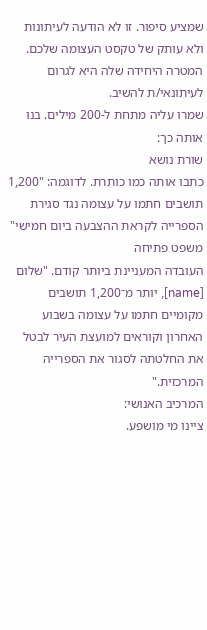שמציע סיפור. זו לא הודעה לעיתונות ולא עותק של טקסט העצומה שלכם. המטרה היחידה שלה היא לגרום לעיתונאי/ת להשיב.
שמרו עליה מתחת ל-200 מילים. בנו אותה כך:
שורת נושא
כתבו אותה כמו כותרת. לדוגמה: "1,200 תושבים חתמו על עצומה נגד סגירת הספרייה לקראת ההצבעה ביום חמישי"
משפט פתיחה
העובדה המעניינת ביותר קודם. "שלום [name], יותר מ־1,200 תושבים מקומיים חתמו על עצומה בשבוע האחרון וקוראים למועצת העיר לבטל את החלטתה לסגור את הספרייה המרכזית."
המרכיב האנושי:
ציינו מי מושפע.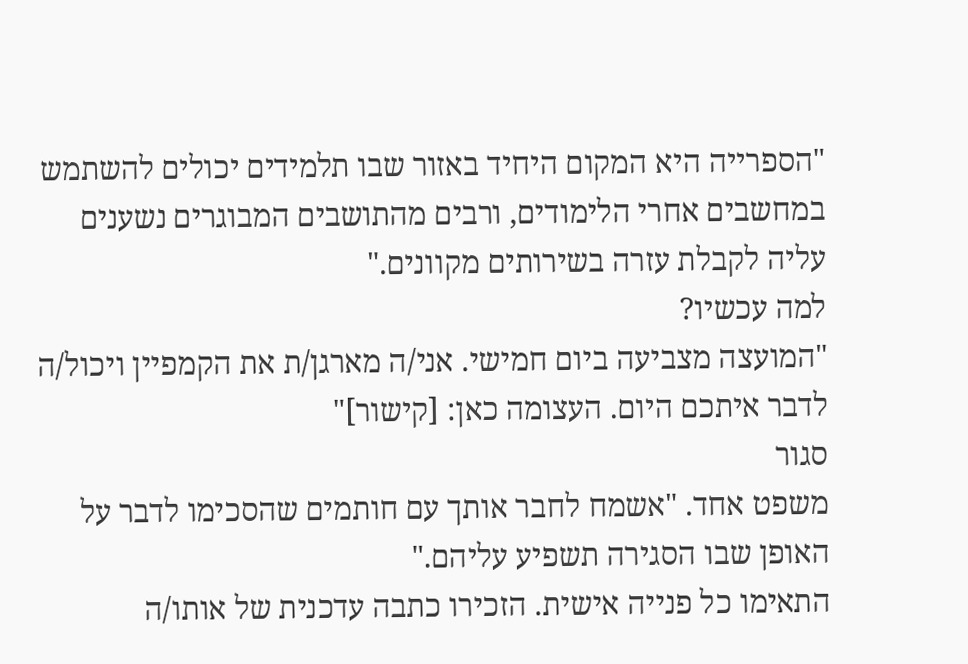"הספרייה היא המקום היחיד באזור שבו תלמידים יכולים להשתמש במחשבים אחרי הלימודים, ורבים מהתושבים המבוגרים נשענים עליה לקבלת עזרה בשירותים מקוונים."
למה עכשיו?
"המועצה מצביעה ביום חמישי. אני/ה מארגן/ת את הקמפיין ויכול/ה לדבר איתכם היום. העצומה כאן: [קישור]"
סגור
משפט אחד. "אשמח לחבר אותך עם חותמים שהסכימו לדבר על האופן שבו הסגירה תשפיע עליהם."
התאימו כל פנייה אישית. הזכירו כתבה עדכנית של אותו/ה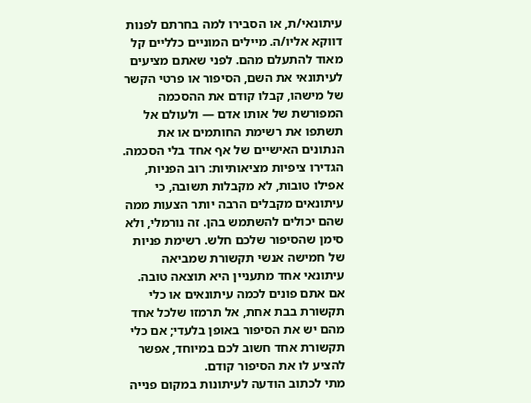עיתונאי/ת, או הסבירו למה בחרתם לפנות דווקא אליו/ה. מיילים המוניים כלליים קל מאוד להתעלם מהם. לפני שאתם מציעים לעיתונאי את השם, הסיפור או פרטי הקשר של מישהו, קבלו קודם את ההסכמה המפורשת של אותו אדם — ולעולם אל תשתפו את רשימת החותמים או את הנתונים האישיים של אף אחד בלי הסכמה.
הגדירו ציפיות מציאותיות: רוב הפניות, אפילו טובות, לא מקבלות תשובה, כי עיתונאים מקבלים הרבה יותר הצעות ממה שהם יכולים להשתמש בהן. זה נורמלי, ולא סימן שהסיפור שלכם חלש. רשימת פניות של חמישה אנשי תקשורת שמביאה עיתונאי אחד מתעניין היא תוצאה טובה. אם אתם פונים לכמה עיתונאים או כלי תקשורת בבת אחת, אל תרמזו שלכל אחד מהם יש את הסיפור באופן בלעדי; אם כלי תקשורת אחד חשוב לכם במיוחד, אפשר להציע לו את הסיפור קודם.
מתי לכתוב הודעה לעיתונות במקום פנייה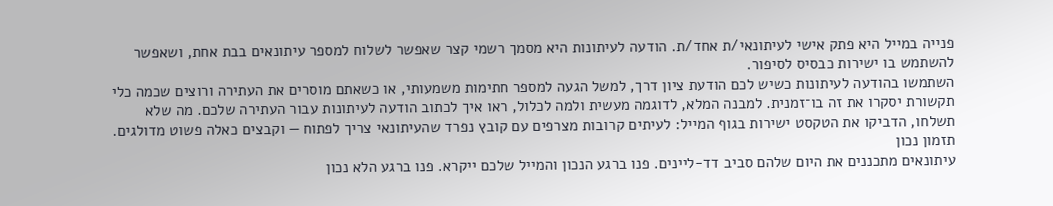פנייה במייל היא פתק אישי לעיתונאי/ת אחד/ת. הודעה לעיתונות היא מסמך רשמי קצר שאפשר לשלוח למספר עיתונאים בבת אחת, ושאפשר להשתמש בו ישירות כבסיס לסיפור.
השתמשו בהודעה לעיתונות כשיש לכם הודעת ציון דרך, למשל הגעה למספר חתימות משמעותי, או כשאתם מוסרים את העתירה ורוצים שכמה כלי תקשורת יסקרו את זה בו־זמנית. למבנה המלא, לדוגמה מעשית ולמה לכלול, ראו איך לכתוב הודעה לעיתונות עבור העתירה שלכם. מה שלא תשלחו, הדביקו את הטקסט ישירות בגוף המייל: לעיתים קרובות מצרפים עם קובץ נפרד שהעיתונאי צריך לפתוח — וקבצים כאלה פשוט מדולגים.
תזמון נכון
עיתונאים מתכננים את היום שלהם סביב דד-ליינים. פנו ברגע הנכון והמייל שלכם ייקרא. פנו ברגע הלא נכון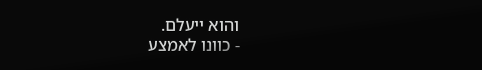והוא ייעלם.
- כוונו לאמצע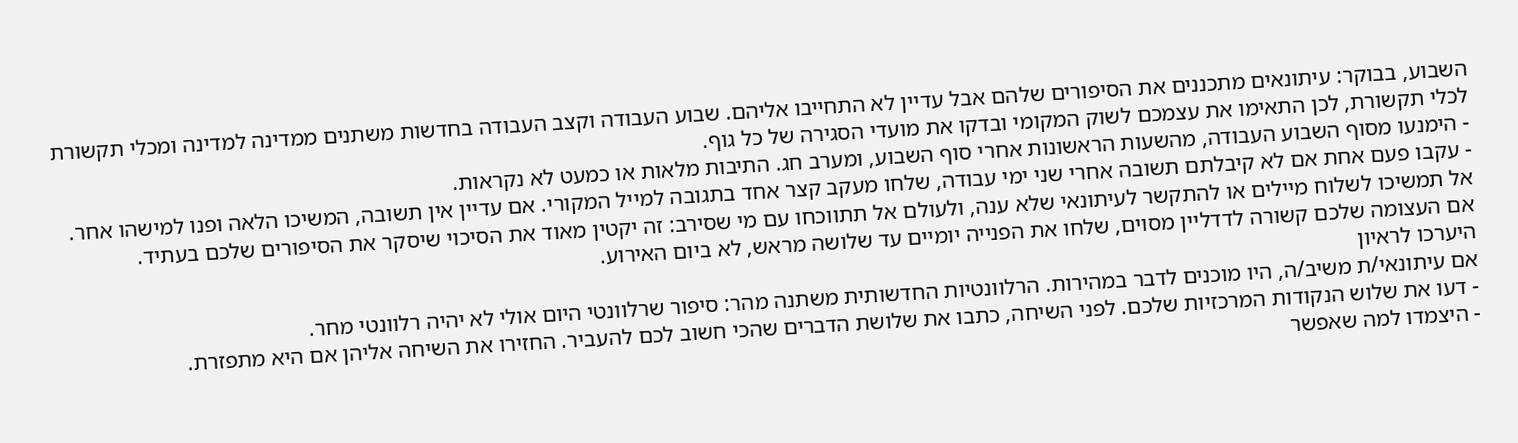השבוע, בבוקר: עיתונאים מתכננים את הסיפורים שלהם אבל עדיין לא התחייבו אליהם. שבוע העבודה וקצב העבודה בחדשות משתנים ממדינה למדינה ומכלי תקשורת לכלי תקשורת, לכן התאימו את עצמכם לשוק המקומי ובדקו את מועדי הסגירה של כל גוף.
- הימנעו מסוף השבוע העבודה, מהשעות הראשונות אחרי סוף השבוע, ומערב חג. התיבות מלאות או כמעט לא נקראות.
- עקבו פעם אחת אם לא קיבלתם תשובה אחרי שני ימי עבודה, שלחו מעקב קצר אחד בתגובה למייל המקורי. אם עדיין אין תשובה, המשיכו הלאה ופנו למישהו אחר. אל תמשיכו לשלוח מיילים או להתקשר לעיתונאי שלא ענה, ולעולם אל תתווכחו עם מי שסירב: זה יקטין מאוד את הסיכוי שיסקר את הסיפורים שלכם בעתיד.
אם העצומה שלכם קשורה לדדליין מסוים, שלחו את הפנייה יומיים עד שלושה מראש, לא ביום האירוע.
היערכו לראיון
אם עיתונאי/ת משיב/ה, היו מוכנים לדבר במהירות. הרלוונטיות החדשותית משתנה מהר: סיפור שרלוונטי היום אולי לא יהיה רלוונטי מחר.
- דעו את שלוש הנקודות המרכזיות שלכם. לפני השיחה, כתבו את שלושת הדברים שהכי חשוב לכם להעביר. החזירו את השיחה אליהן אם היא מתפזרת.
- היצמדו למה שאפשר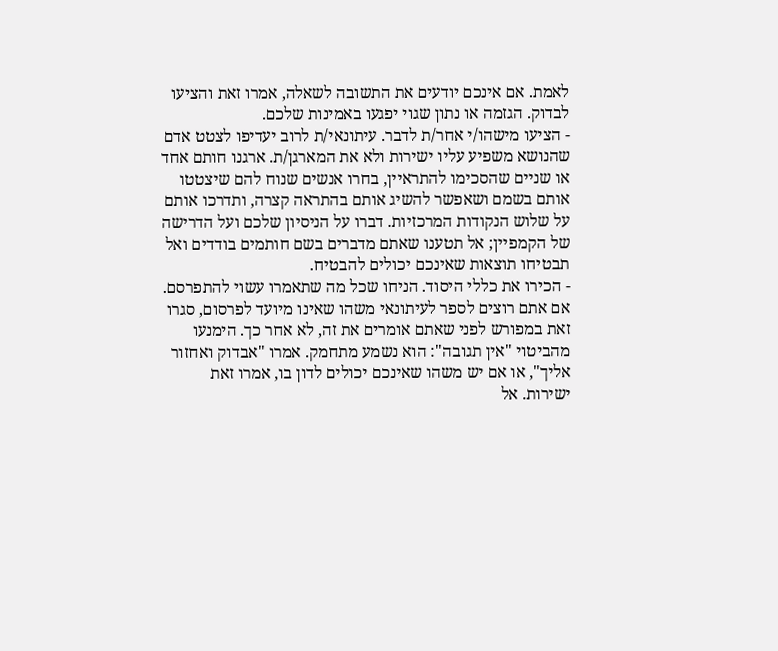לאמת. אם אינכם יודעים את התשובה לשאלה, אמרו זאת והציעו לבדוק. הגזמה או נתון שגוי יפגעו באמינות שלכם.
- הציעו מישהו/י אחר/ת לדבר. עיתונאי/ת לרוב יעדיפו לצטט אדם שהנושא משפיע עליו ישירות ולא את המארגן/ת. ארגנו חותם אחד או שניים שהסכימו להתראיין, בחרו אנשים שנוח להם שיצטטו אותם בשמם ושאפשר להשיג אותם בהתראה קצרה, ותדרכו אותם על שלוש הנקודות המרכזיות. דברו על הניסיון שלכם ועל הדרישה של הקמפיין; אל תטענו שאתם מדברים בשם חותמים בודדים ואל תבטיחו תוצאות שאינכם יכולים להבטיח.
- הכירו את כללי היסוד. הניחו שכל מה שתאמרו עשוי להתפרסם. אם אתם רוצים לספר לעיתונאי משהו שאינו מיועד לפרסום, סגרו זאת במפורש לפני שאתם אומרים את זה, לא אחר כך. הימנעו מהביטוי "אין תגובה": הוא נשמע מתחמק. אמרו "אבדוק ואחזור אליך", או אם יש משהו שאינכם יכולים לדון בו, אמרו זאת ישירות. אל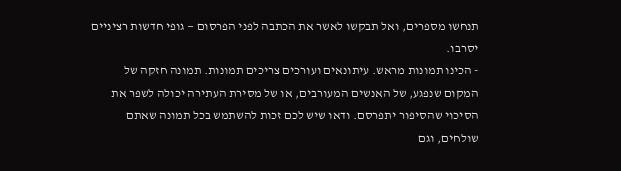תנחשו מספרים, ואל תבקשו לאשר את הכתבה לפני הפרסום — גופי חדשות רציניים יסרבו.
- הכינו תמונות מראש. עיתונאים ועורכים צריכים תמונות. תמונה חזקה של המקום שנפגע, של האנשים המעורבים, או של מסירת העתירה יכולה לשפר את הסיכוי שהסיפור יתפרסם. ודאו שיש לכם זכות להשתמש בכל תמונה שאתם שולחים, וגם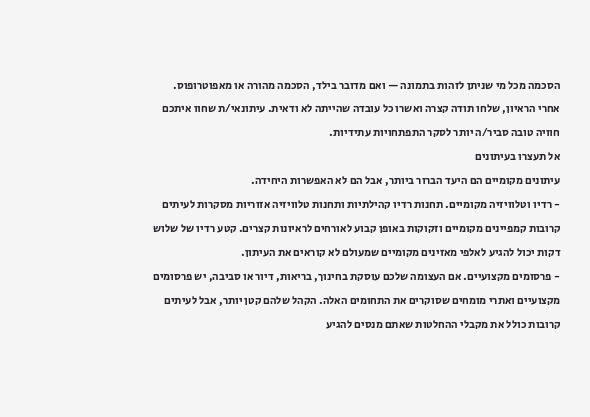הסכמה מכל מי שניתן לזהות בתמונה — ואם מדובר בילד, הסכמה מהורה או מאפוטרופוס.
אחרי הראיון, שלחו תודה קצרה ואשרו כל עובדה שהייתה לא ודאית. עיתונאי/ת שחוו איתכם חוויה טובה סביר/ה יותר לסקר התפתחויות עתידיות.
אל תעצרו בעיתונים
עיתונים מקומיים הם היעד הברור ביותר, אבל הם לא האפשרות היחידה.
- רדיו וטלוויזיה מקומיים. תחנות רדיו קהילתיות ותחנות טלוויזיה אזוריות מסקרות לעיתים קרובות קמפיינים מקומיים וזקוקות באופן קבוע לאורחים לראיונות קצרים. קטע רדיו של שלוש דקות יכול להגיע לאלפי מאזינים מקומיים שמעולם לא קוראים את העיתון.
- פרסומים מקצועיים. אם העצומה שלכם עוסקת בחינוך, בריאות, דיור או סביבה, יש פרסומים מקצועיים ואתרי מומחים שסוקרים את התחומים האלה. הקהל שלהם קטן יותר, אבל לעיתים קרובות כולל את מקבלי ההחלטות שאתם מנסים להגיע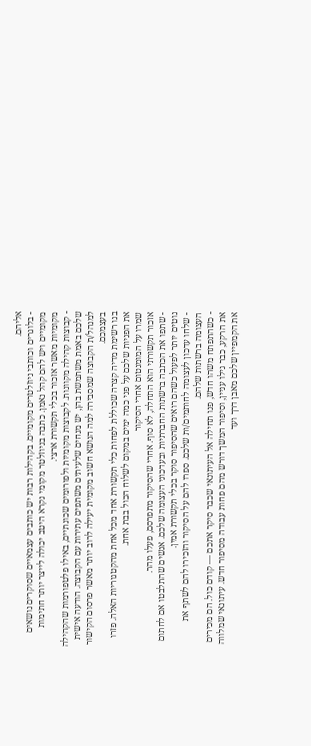אליהם.
- בלוגרים וכותבי ניוזלטרים מקומיים. בקהילות רבות יש כותבים עצמאיים שסוקרים נושאים מקומיים ויש להם קהל נאמן. כתבה בניוזלטר מקומי נקרא היטב יכולה לייצר יותר חתימות מקומיות מאשר אזכור בכלי תקשורת ארצי.
- קבוצות קהילה מקוונות. לקבוצות מקומיות ולפורומים שכונתיים, באילו פלטפורמות שהקהילה שלכם באמת משתמשת בהן, יש מנחים שלעיתים משתפים עתירות עם הקבוצה. הודעה אישית למנהל/ת הקבוצה שמסבירה למה הנושא חשוב מקומית יעילה לרוב יותר מאשר פרסום הקישור בעצמכם.
בנו רשימת מדיה קצרה שכוללת לפחות כלי תקשורת אחד מכל אחת מהקטגוריות האלה. פזרו את הפניות שלכם על פני כמה ימים במקום לשלוח הכול בבת אחת.
שמרו על המומנטום אחרי הסיקור
אזכור תקשורתי הוא התחלה, לא סוף. אחרי שהסיקור מתפרסם, פעלו מהר.
- שתפו את הכתבה ברשתות החברתיות ובעדכוני העצומה שלכם. אנשים שהתלבטו אם לחתום נוטים יותר לפעול כשהם רואים שהסיפור סוקר בכלי תקשורת אמין.
- שלחו עדכון לעצומה לחותמים/ות שלכם. ספרו להם על הסיקור והזכירו להם לשתף את העצומה ברשתות שלהם.
- כשהתפתח משהו חדש, פנו תחילה אל העיתונאי שכבר סיקר אתכם — קודם כול. הם מכירים את הרקע, כבר גילו עניין, וסיפור המשך דורש מהם פחות עבודה מסיפור חדש. עיתונאי שמלווה את הקמפיין שלכם מאבן דרך ועד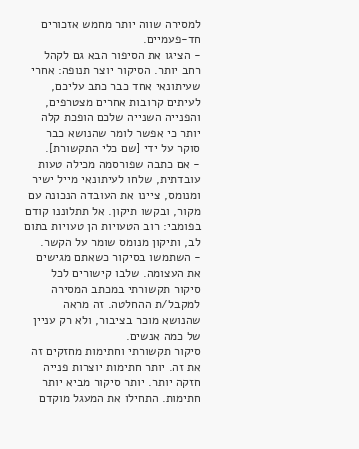למסירה שווה יותר מחמש אזכורים חד-פעמיים.
- הציגו את הסיפור הבא גם לקהל רחב יותר. הסיקור יוצר תנופה: אחרי שעיתונאי אחד כבר כתב עליכם, לעיתים קרובות אחרים מצטרפים, והפנייה השנייה שלכם הופכת קלה יותר כי אפשר לומר שהנושא כבר סוקר על ידי [שם כלי התקשורת].
- אם כתבה שפורסמה מכילה טעות עובדתית, שלחו לעיתונאי מייל ישיר ומנומס, ציינו את העובדה הנכונה עם מקור, ובקשו תיקון. אל תתלוננו קודם בפומבי: רוב הטעויות הן טעויות בתום לב, ותיקון מנומס שומר על הקשר.
- השתמשו בסיקור כשאתם מגישים את העצומה. שלבו קישורים לכל סיקור תקשורתי במכתב המסירה למקבל/ת ההחלטה. זה מראה שהנושא מוכר בציבור, ולא רק עניין של כמה אנשים.
סיקור תקשורתי וחתימות מחזקים זה את זה. יותר חתימות יוצרות פנייה חזקה יותר. יותר סיקור מביא יותר חתימות. התחילו את המעגל מוקדם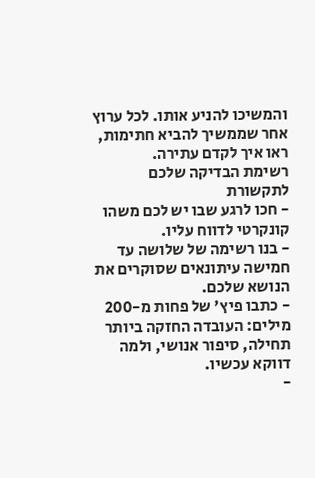והמשיכו להניע אותו. לכל ערוץ אחר שממשיך להביא חתימות, ראו איך לקדם עתירה.
רשימת הבדיקה שלכם לתקשורת
- חכו לרגע שבו יש לכם משהו קונקרטי לדווח עליו.
- בנו רשימה של שלושה עד חמישה עיתונאים שסוקרים את הנושא שלכם.
- כתבו פיץ' של פחות מ-200 מילים: העובדה החזקה ביותר תחילה, סיפור אנושי, ולמה דווקא עכשיו.
-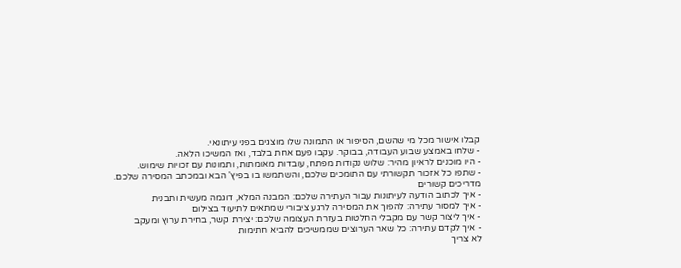קבלו אישור מכל מי שהשם, הסיפור או התמונה שלו מוצגים בפני עיתונאי.
- שלחו באמצע שבוע העבודה, בבוקר. עקבו פעם אחת בלבד, ואז המשיכו הלאה.
- היו מוכנים לראיון מהיר: שלוש נקודות מפתח, עובדות מאומתות, ותמונות עם זכויות שימוש.
- שתפו כל אזכור תקשורתי עם התומכים שלכם, והשתמשו בו בפיץ' הבא ובמכתב המסירה שלכם.
מדריכים קשורים
- איך לכתוב הודעה לעיתונות עבור העתירה שלכם: המבנה המלא, דוגמה מעשית ותבנית
- איך למסור עתירה: להפוך את המסירה לרגע ציבורי שמתאים לתיעוד בצילום
- איך ליצור קשר עם מקבלי החלטות בעזרת העצומה שלכם: יצירת קשר, בחירת ערוץ ומעקב
- איך לקדם עתירה: כל שאר הערוצים שממשיכים להביא חתימות
לא צריך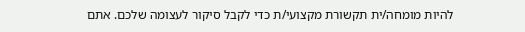להיות מומחה/ית תקשורת מקצועי/ת כדי לקבל סיקור לעצומה שלכם. אתם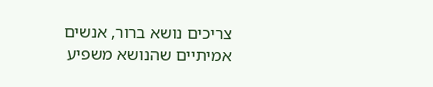צריכים נושא ברור, אנשים אמיתיים שהנושא משפיע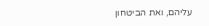עליהם, ואת הביטחון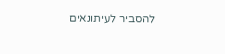להסביר לעיתונאים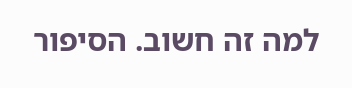למה זה חשוב. הסיפור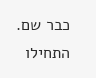כבר שם.
התחילו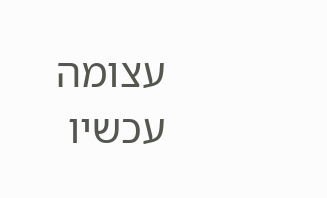עצומה עכשיו